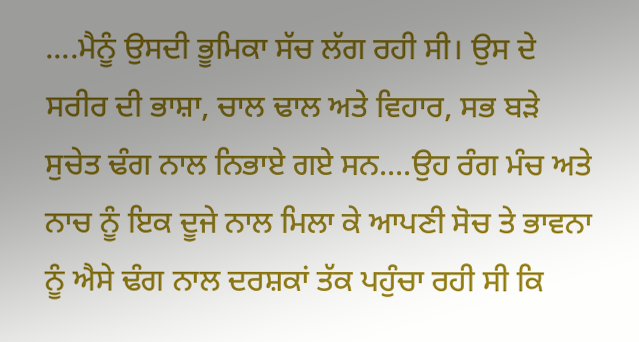....ਮੈਨੂੰ ਉਸਦੀ ਭੂਮਿਕਾ ਸੱਚ ਲੱਗ ਰਹੀ ਸੀ। ਉਸ ਦੇ ਸਰੀਰ ਦੀ ਭਾਸ਼ਾ, ਚਾਲ ਢਾਲ ਅਤੇ ਵਿਹਾਰ, ਸਭ ਬੜੇ ਸੁਚੇਤ ਢੰਗ ਨਾਲ ਨਿਭਾਏ ਗਏ ਸਨ....ਉਹ ਰੰਗ ਮੰਚ ਅਤੇ ਨਾਚ ਨੂੰ ਇਕ ਦੂਜੇ ਨਾਲ ਮਿਲਾ ਕੇ ਆਪਣੀ ਸੋਚ ਤੇ ਭਾਵਨਾ ਨੂੰ ਐਸੇ ਢੰਗ ਨਾਲ ਦਰਸ਼ਕਾਂ ਤੱਕ ਪਹੁੰਚਾ ਰਹੀ ਸੀ ਕਿ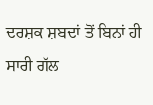ਦਰਸ਼ਕ ਸ਼ਬਦਾਂ ਤੋਂ ਬਿਨਾਂ ਹੀ ਸਾਰੀ ਗੱਲ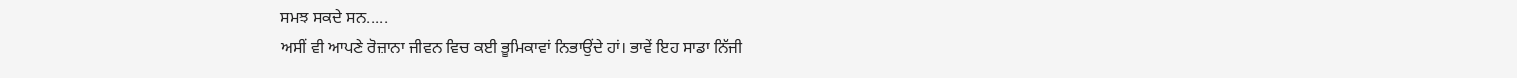ਸਮਝ ਸਕਦੇ ਸਨ.....
ਅਸੀਂ ਵੀ ਆਪਣੇ ਰੋਜ਼ਾਨਾ ਜੀਵਨ ਵਿਚ ਕਈ ਭੂਮਿਕਾਵਾਂ ਨਿਭਾਉਂਦੇ ਹਾਂ। ਭਾਵੇਂ ਇਹ ਸਾਡਾ ਨਿੱਜੀ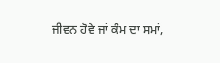ਜੀਵਨ ਹੋਵੇ ਜਾਂ ਕੰਮ ਦਾ ਸਮਾਂ,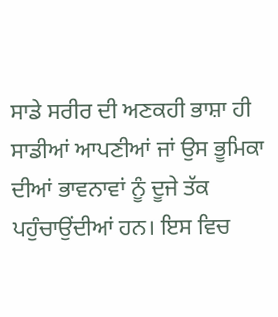ਸਾਡੇ ਸਰੀਰ ਦੀ ਅਣਕਹੀ ਭਾਸ਼ਾ ਹੀ ਸਾਡੀਆਂ ਆਪਣੀਆਂ ਜਾਂ ਉਸ ਭੂਮਿਕਾ ਦੀਆਂ ਭਾਵਨਾਵਾਂ ਨੂੰ ਦੂਜੇ ਤੱਕ ਪਹੁੰਚਾਉਂਦੀਆਂ ਹਨ। ਇਸ ਵਿਚ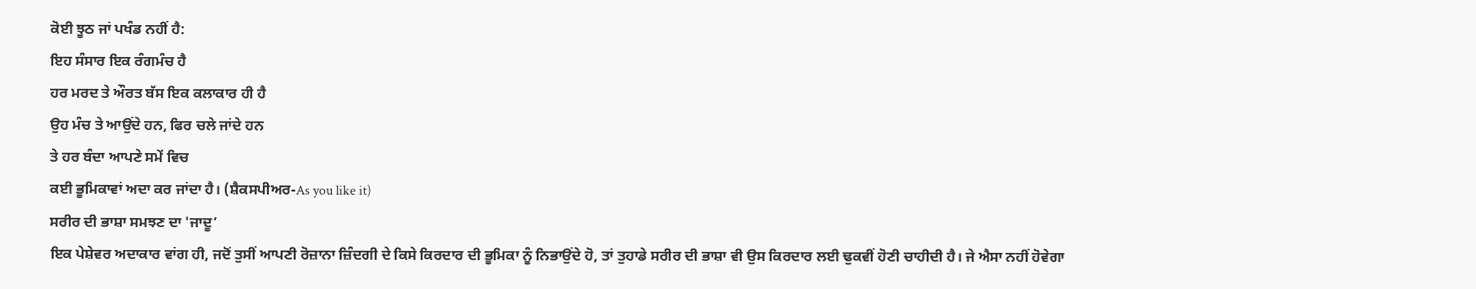ਕੋਈ ਝੂਠ ਜਾਂ ਪਖੰਡ ਨਹੀਂ ਹੈ:
ਇਹ ਸੰਸਾਰ ਇਕ ਰੰਗਮੰਚ ਹੈ
ਹਰ ਮਰਦ ਤੇ ਔਰਤ ਬੱਸ ਇਕ ਕਲਾਕਾਰ ਹੀ ਹੈ
ਉਹ ਮੰਚ ਤੇ ਆਉਂਦੇ ਹਨ, ਫਿਰ ਚਲੇ ਜਾਂਦੇ ਹਨ
ਤੇ ਹਰ ਬੰਦਾ ਆਪਣੇ ਸਮੇਂ ਵਿਚ
ਕਈ ਭੂਮਿਕਾਵਾਂ ਅਦਾ ਕਰ ਜਾਂਦਾ ਹੈ। (ਸ਼ੈਕਸਪੀਅਰ-As you like it)
ਸਰੀਰ ਦੀ ਭਾਸ਼ਾ ਸਮਝਣ ਦਾ 'ਜਾਦੂ’
ਇਕ ਪੇਸ਼ੇਵਰ ਅਦਾਕਾਰ ਵਾਂਗ ਹੀ, ਜਦੋਂ ਤੁਸੀਂ ਆਪਣੀ ਰੋਜ਼ਾਨਾ ਜ਼ਿੰਦਗੀ ਦੇ ਕਿਸੇ ਕਿਰਦਾਰ ਦੀ ਭੂਮਿਕਾ ਨੂੰ ਨਿਭਾਉਂਦੇ ਹੋ, ਤਾਂ ਤੁਹਾਡੇ ਸਰੀਰ ਦੀ ਭਾਸ਼ਾ ਵੀ ਉਸ ਕਿਰਦਾਰ ਲਈ ਢੁਕਵੀਂ ਹੋਣੀ ਚਾਹੀਦੀ ਹੈ। ਜੇ ਐਸਾ ਨਹੀਂ ਹੋਵੇਗਾ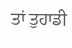ਤਾਂ ਤੁਹਾਡੀ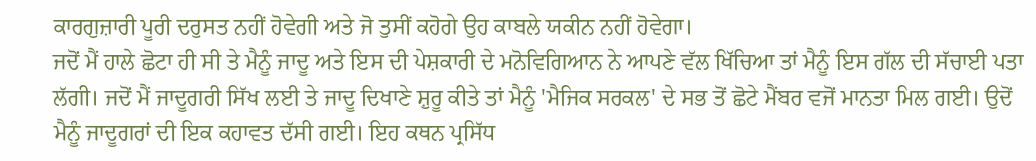ਕਾਰਗੁਜ਼ਾਰੀ ਪੂਰੀ ਦਰੁਸਤ ਨਹੀਂ ਹੋਵੇਗੀ ਅਤੇ ਜੋ ਤੁਸੀਂ ਕਹੋਗੇ ਉਹ ਕਾਬਲੇ ਯਕੀਨ ਨਹੀਂ ਹੋਵੇਗਾ।
ਜਦੋਂ ਮੈਂ ਹਾਲੇ ਛੋਟਾ ਹੀ ਸੀ ਤੇ ਮੈਨੂੰ ਜਾਦੂ ਅਤੇ ਇਸ ਦੀ ਪੇਸ਼ਕਾਰੀ ਦੇ ਮਨੋਵਿਗਿਆਨ ਨੇ ਆਪਣੇ ਵੱਲ ਖਿੱਚਿਆ ਤਾਂ ਮੈਨੂੰ ਇਸ ਗੱਲ ਦੀ ਸੱਚਾਈ ਪਤਾ ਲੱਗੀ। ਜਦੋਂ ਮੈਂ ਜਾਦੂਗਰੀ ਸਿੱਖ ਲਈ ਤੇ ਜਾਦੂ ਦਿਖਾਣੇ ਸ਼ੁਰੂ ਕੀਤੇ ਤਾਂ ਮੈਨੂੰ 'ਮੈਜਿਕ ਸਰਕਲ' ਦੇ ਸਭ ਤੋਂ ਛੋਟੇ ਮੈਂਬਰ ਵਜੋਂ ਮਾਨਤਾ ਮਿਲ ਗਈ। ਉਦੋਂ ਮੈਨੂੰ ਜਾਦੂਗਰਾਂ ਦੀ ਇਕ ਕਹਾਵਤ ਦੱਸੀ ਗਈ। ਇਹ ਕਥਨ ਪ੍ਰਸਿੱਧ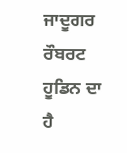ਜਾਦੂਗਰ ਰੌਬਰਟ ਹੂਡਿਨ ਦਾ ਹੈ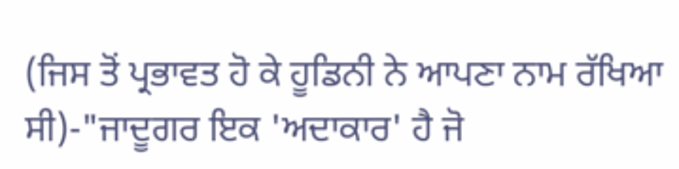(ਜਿਸ ਤੋਂ ਪ੍ਰਭਾਵਤ ਹੋ ਕੇ ਹੂਡਿਨੀ ਨੇ ਆਪਣਾ ਨਾਮ ਰੱਖਿਆ ਸੀ)-"ਜਾਦੂਗਰ ਇਕ 'ਅਦਾਕਾਰ' ਹੈ ਜੋ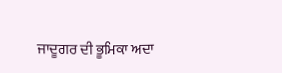ਜਾਦੂਗਰ ਦੀ ਭੂਮਿਕਾ ਅਦਾ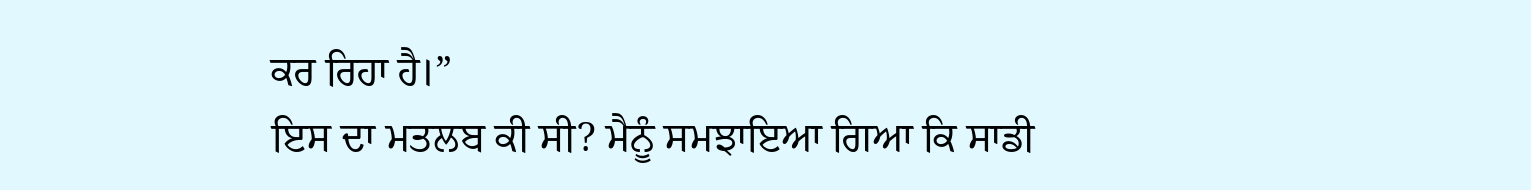ਕਰ ਰਿਹਾ ਹੈ।”
ਇਸ ਦਾ ਮਤਲਬ ਕੀ ਸੀ? ਮੈਨੂੰ ਸਮਝਾਇਆ ਗਿਆ ਕਿ ਸਾਡੀ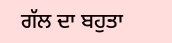ਗੱਲ ਦਾ ਬਹੁਤਾ